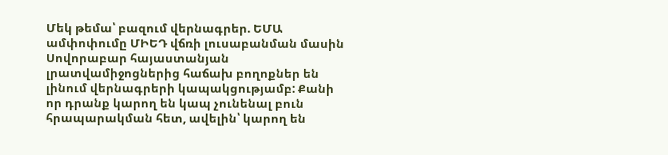Մեկ թեմա՝ բազում վերնագրեր. ԵՄԱ ամփոփումը ՄԻԵԴ վճռի լուսաբանման մասին
Սովորաբար հայաստանյան լրատվամիջոցներից հաճախ բողոքներ են լինում վերնագրերի կապակցությամբ: Քանի որ դրանք կարող են կապ չունենալ բուն հրապարակման հետ, ավելին՝ կարող են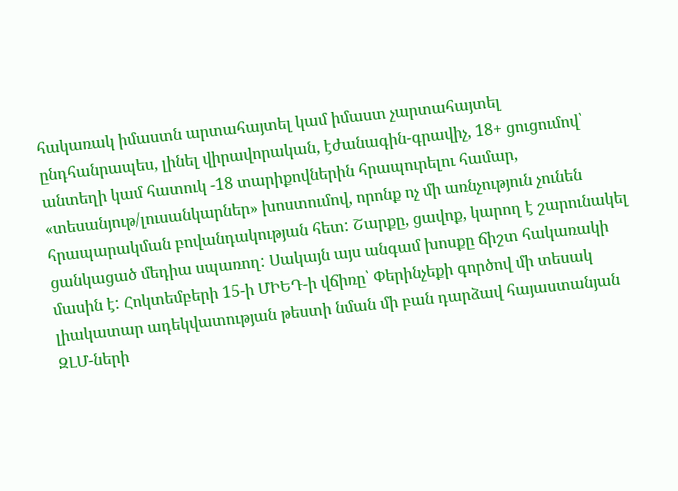հակառակ իմաստն արտահայտել կամ իմաստ չարտահայտել ընդհանրապես, լինել վիրավորական, էժանագին-գրավիչ, 18+ ցուցումով՝ անտեղի կամ հատուկ -18 տարիքովներին հրապուրելու համար, «տեսանյութ/լուսանկարներ» խոստումով, որոնք ոչ մի առնչություն չունեն հրապարակման բովանդակության հետ: Շարքը, ցավոք, կարող է շարունակել ցանկացած մեդիա սպառող: Սակայն այս անգամ խոսքը ճիշտ հակառակի մասին է: Հոկտեմբերի 15-ի ՄԻԵԴ-ի վճիռը՝ Փերինչեքի գործով մի տեսակ լիակատար ադեկվատության թեստի նման մի բան դարձավ հայաստանյան ԶԼՄ-ների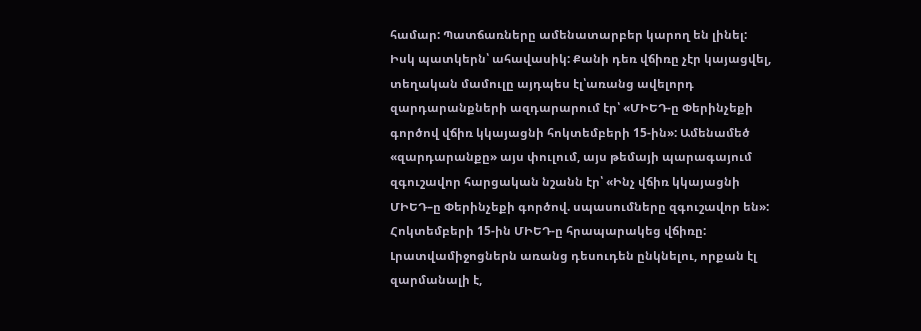համար: Պատճառները ամենատարբեր կարող են լինել: Իսկ պատկերն՝ ահավասիկ: Քանի դեռ վճիռը չէր կայացվել, տեղական մամուլը այդպես էլ՝առանց ավելորդ զարդարանքների ազդարարում էր՝ «ՄԻԵԴ-ը Փերինչեքի գործով վճիռ կկայացնի հոկտեմբերի 15-ին»: Ամենամեծ «զարդարանքը» այս փուլում, այս թեմայի պարագայում զգուշավոր հարցական նշանն էր՝ «Ինչ վճիռ կկայացնի ՄԻԵԴ–ը Փերինչեքի գործով. սպասումները զգուշավոր են»: Հոկտեմբերի 15-ին ՄԻԵԴ-ը հրապարակեց վճիռը: Լրատվամիջոցներն առանց դեսուդեն ընկնելու, որքան էլ զարմանալի է,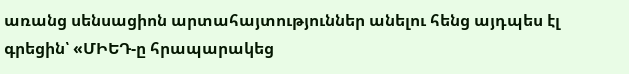առանց սենսացիոն արտահայտություններ անելու հենց այդպես էլ գրեցին՝ «ՄԻԵԴ-ը հրապարակեց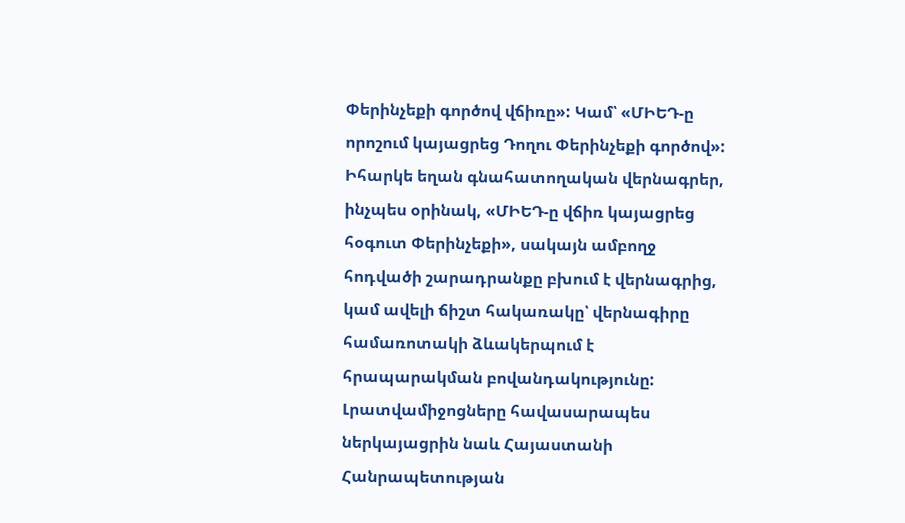Փերինչեքի գործով վճիռը»: Կամ՝ «ՄԻԵԴ-ը որոշում կայացրեց Դողու Փերինչեքի գործով»: Իհարկե եղան գնահատողական վերնագրեր, ինչպես օրինակ, «ՄԻԵԴ-ը վճիռ կայացրեց հօգուտ Փերինչեքի», սակայն ամբողջ հոդվածի շարադրանքը բխում է վերնագրից, կամ ավելի ճիշտ հակառակը՝ վերնագիրը համառոտակի ձևակերպում է հրապարակման բովանդակությունը: Լրատվամիջոցները հավասարապես ներկայացրին նաև Հայաստանի Հանրապետության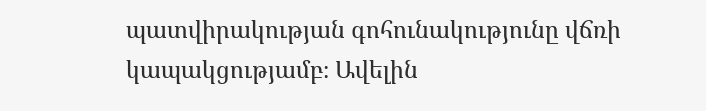պատվիրակության գոհունակությունը վճռի կապակցությամբ։ Ավելին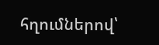հղումներով՝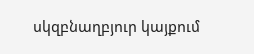սկզբնաղբյուր կայքում